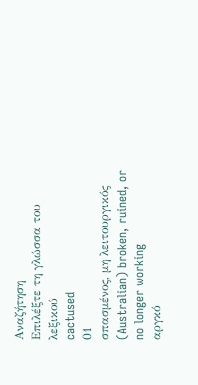Αναζήτηση
Επιλέξτε τη γλώσσα του λεξικού
cactused
01
σπασμένος, μη λειτουργικός
(Australian) broken, ruined, or no longer working
αργκό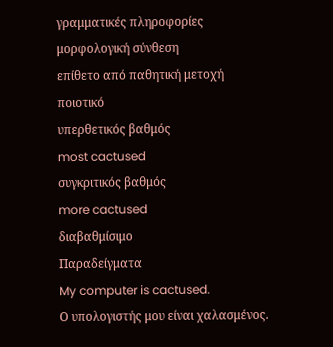γραμματικές πληροφορίες
μορφολογική σύνθεση
επίθετο από παθητική μετοχή
ποιοτικό
υπερθετικός βαθμός
most cactused
συγκριτικός βαθμός
more cactused
διαβαθμίσιμο
Παραδείγματα
My computer is cactused.
Ο υπολογιστής μου είναι χαλασμένος.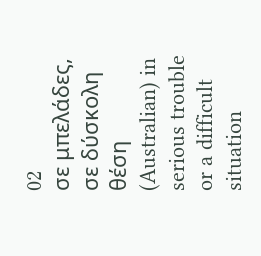02
σε μπελάδες, σε δύσκολη θέση
(Australian) in serious trouble or a difficult situation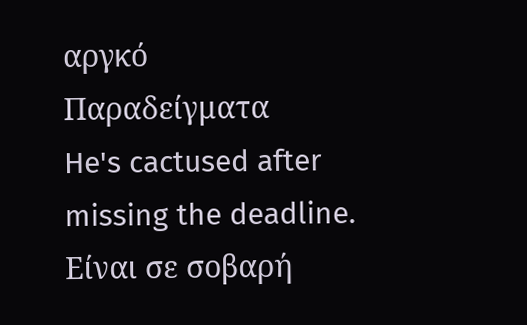αργκό
Παραδείγματα
He's cactused after missing the deadline.
Είναι σε σοβαρή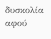δυσκολία αφού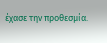έχασε την προθεσμία.